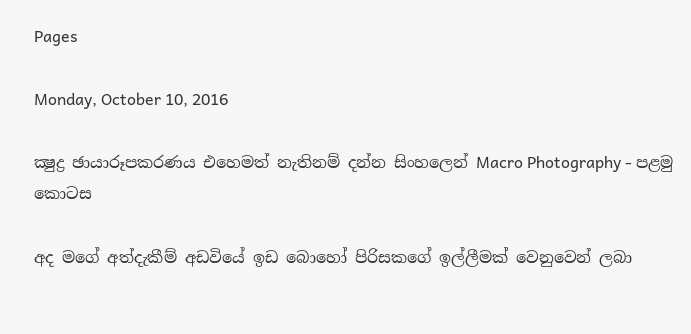Pages

Monday, October 10, 2016

ක්‍ෂුද්‍ර ඡායාරූපකරණය එහෙමත් නැතිනම් දන්න සිංහලෙන් Macro Photography - පළමු කොටස

අද මගේ අත්දැකීම් අඩවියේ ඉඩ බොහෝ පිරිසකගේ ඉල්ලීමක් වෙනුවෙන් ලබා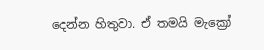දෙන්න හිතුවා. ඒ තමයි මැක්‍රෝ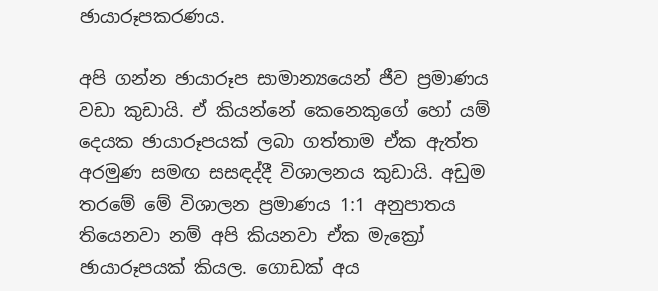ඡායාරූපකරණය.

අපි ගන්න ඡායාරූප සාමාන්‍යයෙන් ජීව ප්‍රමාණය වඩා කුඩායි. ඒ කියන්නේ කෙනෙකුගේ හෝ යම් දෙයක ඡායාරූපයක් ලබා ගත්තාම ඒක ඇත්ත අරමුණ සමඟ සසඳද්දී විශාලනය කුඩායි. අඩුම තරමේ මේ විශාලන ප්‍රමාණය 1:1 අනුපාතය තියෙනවා නම් අපි කියනවා ඒක මැක්‍රෝ ඡායාරූපයක් කියල. ගොඩක් අය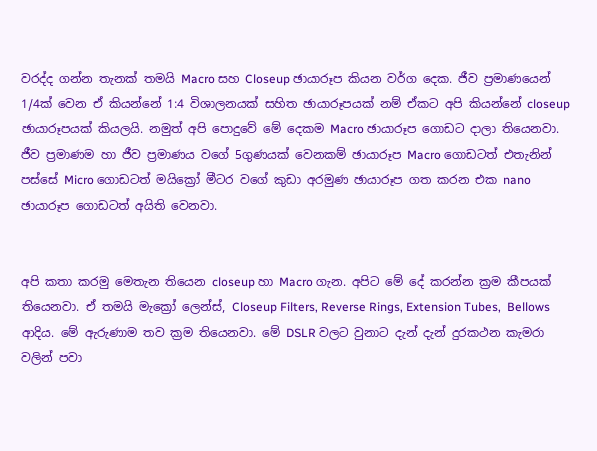වරද්ද ගන්න තැනක් තමයි Macro සහ Closeup ඡායාරූප කියන වර්ග දෙක. ජීව ප්‍රමාණයෙන් 1/4ක් වෙන ඒ කියන්නේ 1:4 විශාලනයක් සහිත ඡායාරූපයක් නම් ඒකට අපි කියන්නේ closeup ඡායාරූපයක් කියලයි. නමුත් අපි පොදුවේ මේ දෙකම Macro ඡායාරූප ගොඩට දාලා තියෙනවා. ජීව ප්‍රමාණම හා ජීව ප්‍රමාණය වගේ 5ගුණයක් වෙනකම් ඡායාරූප Macro ගොඩටත් එතැනින් පස්සේ Micro ගොඩටත් මයික්‍රෝ මීටර වගේ කුඩා අරමුණ ඡායාරූප ගත කරන එක nano ඡායාරූප ගොඩටත් අයිති වෙනවා.


අපි කතා කරමු මෙතැන තියෙන closeup හා Macro ගැන. අපිට මේ දේ කරන්න ක්‍රම කීපයක් තියෙනවා. ඒ තමයි මැක්‍රෝ ලෙන්ස්, Closeup Filters, Reverse Rings, Extension Tubes,  Bellows ආදිය. මේ ඇරුණාම තව ක්‍රම තියෙනවා. මේ DSLR වලට වුනාට දැන් දැන් දුරකථන කැමරා වලින් පවා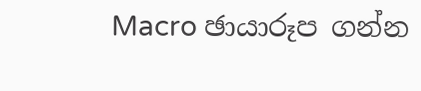Macro ඡායාරූප ගන්න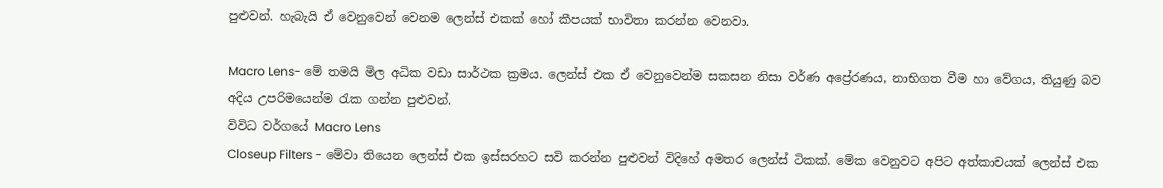පුළුවන්. හැබැයි ඒ වෙනුවෙන් වෙනම ලෙන්ස් එකක් හෝ කීපයක් භාවිතා කරන්න වෙනවා.

Macro Lens- මේ තමයි මිල අධික වඩා සාර්ථක ක්‍රමය. ලෙන්ස් එක ඒ වෙනුවෙන්ම සකසන නිසා වර්ණ අප්‍රේරණය, නාභිගත වීම හා වේගය, තියුණු බව අදිය උපරිමයෙන්ම රැක ‍ගන්න පුළුවන්.
විවිධ වර්ගයේ Macro Lens
Closeup Filters - මේවා තියෙන ලෙන්ස් එක ඉස්සරහට සවි කරන්න පුළුවන් විදිහේ අමතර ලෙන්ස් ටිකක්. මේක වෙනුවට අපිට අත්කාචයක් ලෙන්ස් එක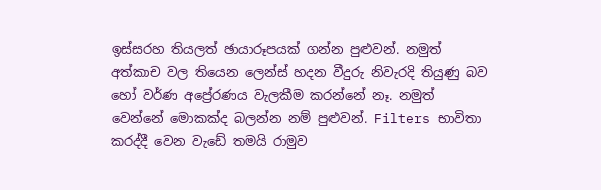ඉස්සරහ තියලත් ඡායාරූපයක් ගන්න පුළුවන්. නමුත් අත්කාච වල තියෙන ලෙන්ස් හදන වීදුරු නිවැරදි තියුණු බව හෝ වර්ණ අප්‍රේරණය වැලකීම කරන්නේ නෑ. නමුත් වෙන්නේ මොකක්ද බලන්න නම් පුළුවන්. Filters භාවිතා කරද්දී වෙන වැඩේ තමයි රාමුව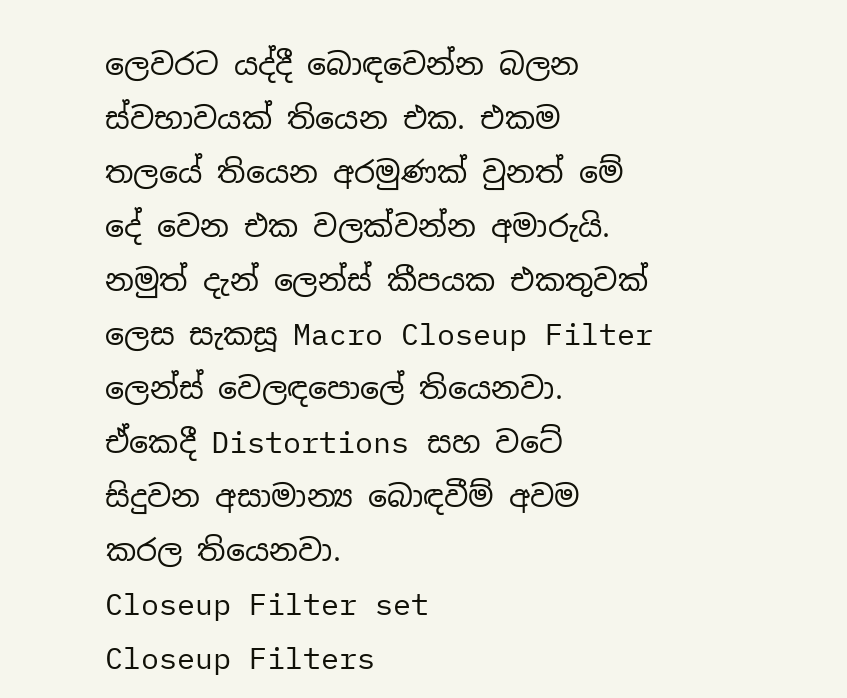ලෙවරට යද්දී බොඳවෙන්න බලන ස්වභාවයක් තියෙන එක. එකම තලයේ තියෙන අරමුණක් වුනත් මේ දේ වෙන එක වලක්වන්න අමාරුයි. නමුත් දැන් ලෙන්ස් කීපයක එකතුවක් ලෙස සැකසූ Macro Closeup Filter ලෙන්ස් වෙලඳපොලේ තියෙනවා. ඒකෙදී Distortions සහ වටේ සිදුවන අසාමාන්‍ය බොඳවීම් අවම කරල තියෙනවා.
Closeup Filter set
Closeup Filters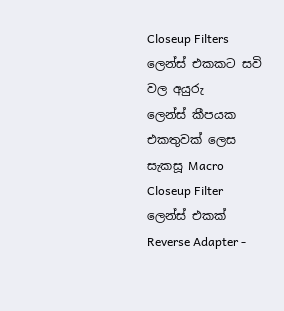Closeup Filters ලෙන්ස් එකකට සවි වල අයුරු
ලෙන්ස් කීපයක එකතුවක් ලෙස සැකසූ Macro Closeup Filter ලෙන්ස් එකක්
Reverse Adapter -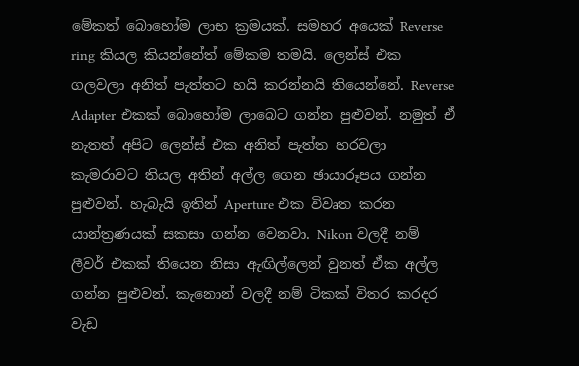මේකත් බොහෝම ලාභ ක්‍රමයක්. සමහර අයෙක් Reverse ring කියල කියන්නේත් මේකම තමයි. ලෙන්ස් එක ගලවලා අනිත් පැත්තට හයි කරන්නයි තියෙන්නේ. Reverse Adapter එකක් බොහෝම ලාබෙට ගන්න පුළුවන්. නමුත් ඒ නැතත් අපිට ලෙන්ස් එක අනිත් පැත්ත හරවලා කැමරාවට තියල අතින් අල්ල ගෙන ඡායාරූපය ගන්න පුළුවන්. හැබැයි ඉතින් Aperture එක විවෘත කරන යාන්ත්‍රණයක් සකසා ගන්න වෙනවා. Nikon වලදී නම් ලීවර් එකක් තියෙන නිසා ඇඟිල්ලෙන් වුනත් ඒක අල්ල ගන්න පුළුවන්. කැනොන් වලදී නම් ටිකක් විතර කරදර වැඩ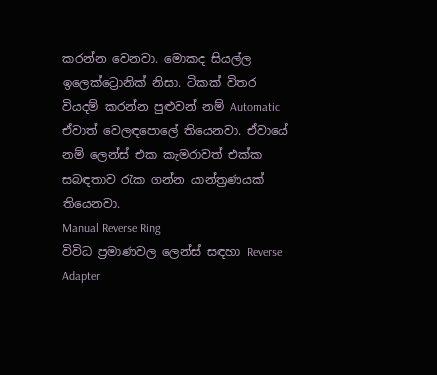කරන්න වෙනවා. මොකද සියල්ල ඉලෙක්ට්‍රොනික් නිසා. ටිකක් විතර වියදම් කරන්න පුළුවන් නම් Automatic ඒවාත් වෙලඳපොලේ තියෙනවා. ඒවායේ නම් ලෙන්ස් එක කැමරාවත් එක්ක සබඳතාව රැක ගන්න යාන්ත්‍රණයක් තියෙනවා.
Manual Reverse Ring
විවිධ ප්‍රමාණවල ලෙන්ස් සඳහා Reverse Adapter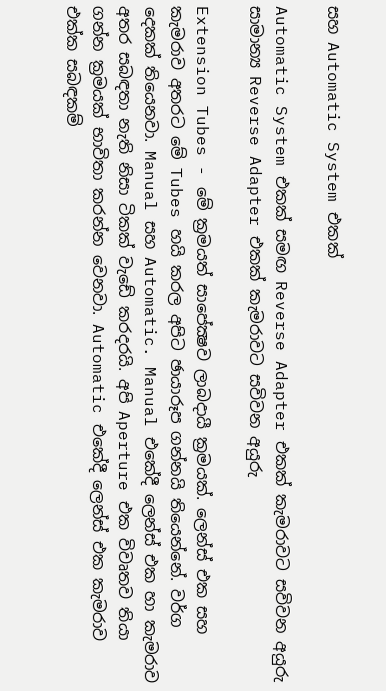සහ Automatic System එකක්

Automatic System එකක් සමඟ Reverse Adapter එකක් කැමරාවට සවිවන අයුරු
සාමාන්‍ය Reverse Adapter එකක් කැමරාවට සවිවන අයුරු

Extension Tubes - මේ ක්‍රමයත් සාපේක්‍ෂව ලාබදායී ක්‍රමයක්. ලෙන්ස් එක සහ කැමරාව අතරට මේ Tubes හයි කරල අපිට ඡායාරූප ගන්නයි තියෙන්නේ. වර්ග දෙකක් තියෙනවා. Manual සහ Automatic. Manual එකේදී ලෙන්ස් එක හා කැමරාව අතර සබඳතා නැති නිසා ටිකක් වැ‍ඩේ කරදරයි. අපි Aperture එක විවෘතව තියා ගන්න ක්‍රමයක් භාවිතා කරන්න වෙනවා. Automatic එකේදී ලෙන්ස් එක කැමරාව එක්ක සබඳකම්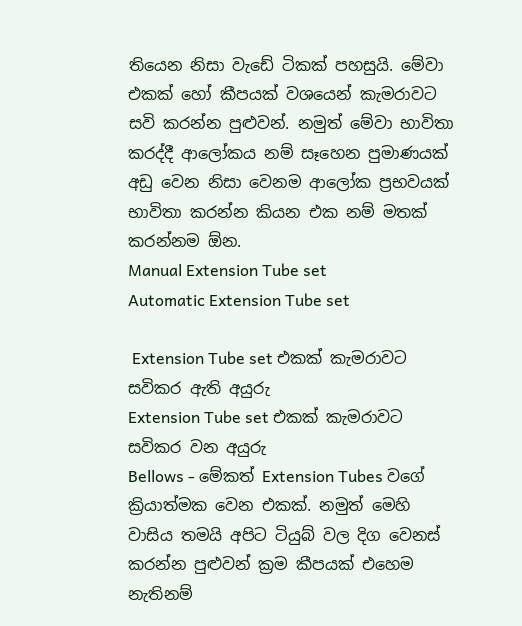තියෙන නිසා වැඩේ ටිකක් පහසුයි. මේවා එකක් හෝ කීපයක් වශයෙන් කැමරාවට සවි කරන්න පුළුවන්. නමුත් මේවා භාවිතා කරද්දී ආලෝකය නම් සෑහෙන පුමාණයක් අඩු වෙන නිසා වෙනම ආලෝක ප්‍රභවයක් භාවිතා කරන්න කියන එක නම් මතක් කරන්නම ඕන.
Manual Extension Tube set
Automatic Extension Tube set

 Extension Tube set එකක් කැමරාවට සවිකර ඇති අයුරු
Extension Tube set එකක් කැමරාවට සවිකර වන අයුරු
Bellows - මේකත් Extension Tubes වගේ ක්‍රියාත්මක වෙන එකක්. නමුත් මෙහි වාසිය තමයි අපිට ටියුබ් වල දිග වෙනස් කරන්න පුළුවන් ක්‍රම කීපයක් එහෙම නැතිනම්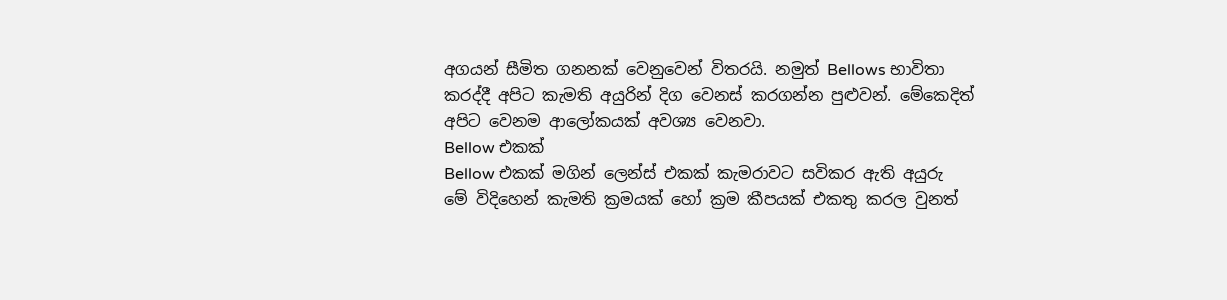අගයන් සීමිත ගනනක් වෙනුවෙන් විතරයි. නමුත් Bellows භාවිතා කරද්දී අපිට කැමති අයුරින් දිග වෙනස් කරගන්න පුළුවන්. මේකෙදිත් අපිට වෙනම ආලෝකයක් අවශ්‍ය වෙනවා.
Bellow එකක්
Bellow එකක් මගින් ලෙන්ස් එකක් කැමරාවට සවිකර ඇති අයුරු
මේ විදිහෙන් කැමති ක්‍රමයක් හෝ ක්‍රම කීපයක් එකතු කරල වුනත්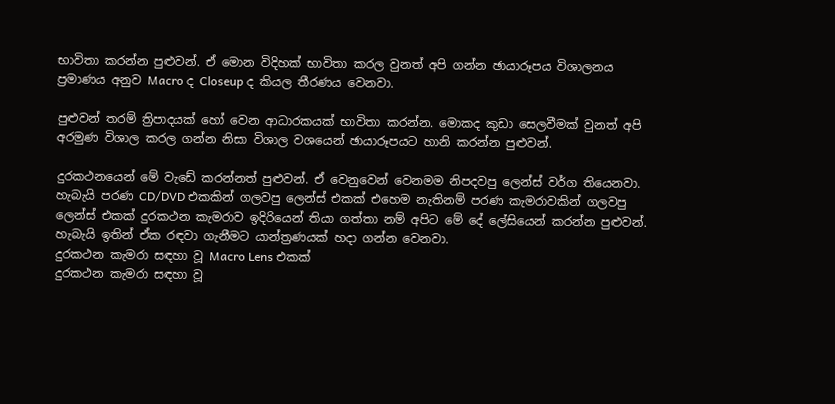භාවිතා කරන්න පුළුවන්. ඒ මොන විදිහක් භාවිතා කරල වුනත් අපි ගන්න ඡායාරූපය විශාලනය ප්‍රමාණය අනුව Macro ද Closeup ද කියල තීරණය වෙනවා.

පුළුවන් තරම් ත්‍රිපාදයක් හෝ වෙන ආධාරකයක් භාවිතා කරන්න. මොකද කුඩා සෙලවීමක් වුනත් අපි අරමුණ විශාල කරල ගන්න නිසා විශාල වශයෙන් ඡායාරූපයට හානි කරන්න පුළුවන්.

දුරකථනයෙන් මේ වැඩේ කරන්නත් පුළුවන්. ඒ වෙනුවෙන් වෙනමම නිපදවපු ලෙන්ස් වර්ග තියෙනවා. හැබැයි පරණ CD/DVD එකකින් ගලවපු ලෙන්ස් එකක් ‍එහෙම නැතිනම් පරණ කැමරාවකින් ගලවපු ලෙන්ස් එකක් දුරකථන කැමරාව ඉදිරියෙන් තියා ගත්තා නම් අපිට මේ දේ ලේසියෙන් කරන්න පුළුවන්. හැබැයි ඉතින් ඒක රඳවා ගැනීමට යාන්ත්‍රණයක් හදා ගන්න වෙනවා.
දුරකථන කැමරා සඳහා වූ Macro Lens එකක්
දුරකථන කැමරා සඳහා වූ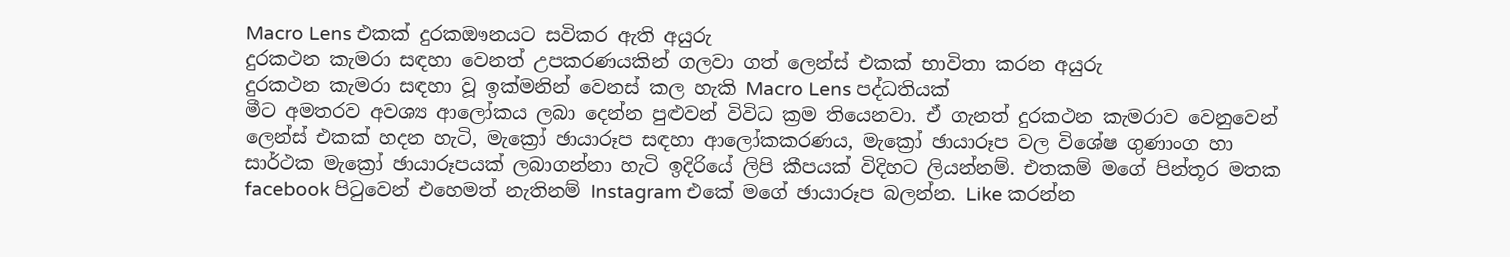Macro Lens එකක් දුරකඖනයට සවිකර ඇති අයුරු
දුරකථන කැමරා සඳහා වෙනත් උපකරණයකින් ගලවා ගත් ලෙන්ස් එකක් භාවිතා කරන අයුරු
දුරකථන කැමරා සඳහා වූ ඉක්මනින් වෙනස් කල හැකි Macro Lens පද්ධතියක්
මීට අමතරව අවශ්‍ය ආලෝකය ලබා දෙන්න පුළුවන් විවිධ ක්‍රම තියෙනවා. ඒ ගැනත් දුරකථන කැමරාව වෙනුවෙන් ලෙන්ස් එකක් හදන හැටි, මැක්‍රෝ ඡායාරූප සඳහා ආලෝකකරණය, මැක්‍රෝ ඡායාරූප වල විශේෂ ගුණාංග හා සාර්ථක මැක්‍රෝ ඡායාරූපයක් ලබාගන්නා හැටි ඉදිරියේ ලිපි කීපයක් විදිහට ලියන්නම්. එතකම් මගේ පින්තූර මතක facebook පිටුවෙන් එහෙමත් නැතිනම් Instagram එකේ මගේ ඡායාරූප බලන්න. Like කරන්න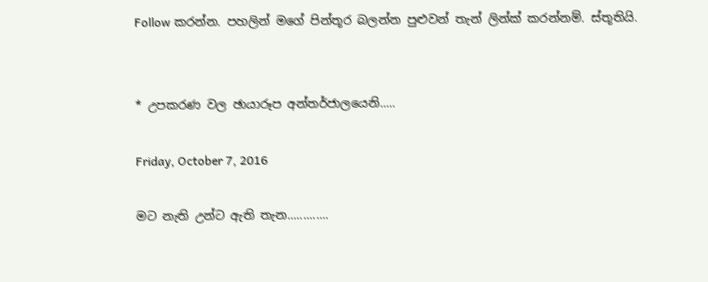Follow කරන්න. පහලින් මගේ පින්තූර බලන්න පුළුවන් තැන් ලින්ක් කරන්නම්. ස්තූතියි.


* උපකරණ වල ඡායාරූප අන්තර්ජාලයෙනි.....

Friday, October 7, 2016

මට නැති උන්ට ඇති තැන.............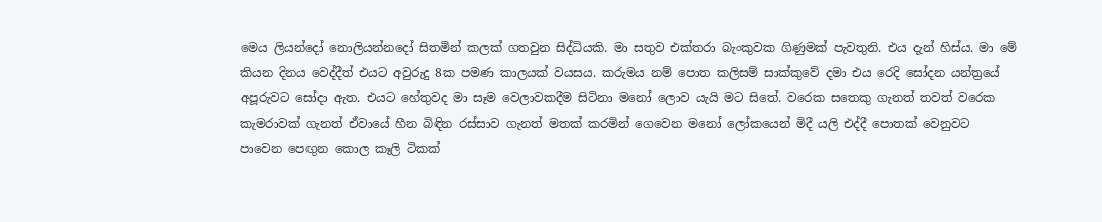මෙය ලියන්දෝ නොලියන්නදෝ සිතමින් කලක් ගතවුන සිද්ධියකි. මා සතුව එක්තරා බැංකුවක ගිණුමක් පැවතුනි. එය දැන් හිස්ය. මා මේ කියන දිනය වෙද්දීත් එයට අවුරුදු 8ක පමණ කාලයක් වයසය. කරුමය නම් පොත කලිසම් සාක්කුවේ දමා එය රෙදි සෝදන යන්ත්‍රයේ අපූරුවට සෝදා ඇත. එයට හේතුවද මා සෑම වෙලාවකදීම සිටිනා මනෝ ලොව යැයි මට සිතේ. වරෙක සතෙකු ගැනත් තවත් වරෙක කැමරාවක් ගැනත් ඒවායේ හීන බිඳින රස්සාව ගැනත් මතක් කරමින් ගෙවෙන මනෝ ලෝකයෙන් මිදී යලි එද්දී පොතක් වෙනුවට පාවෙන ‍පෙඟුන කොල කෑලි ටිකක්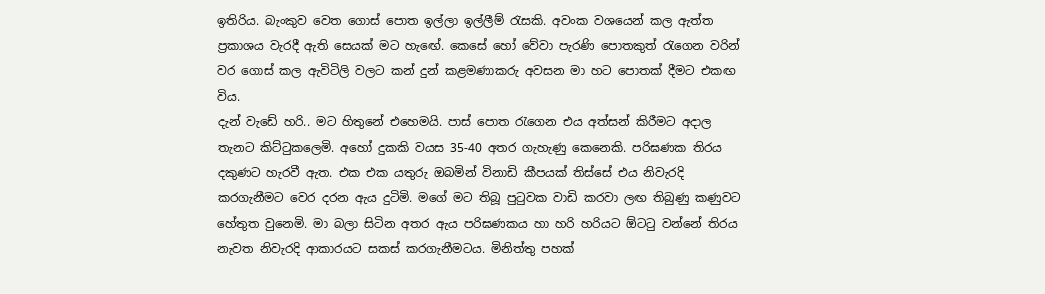ඉතිරිය. බැංකුව වෙත ගොස් පොත ඉල්ලා ඉල්ලීම් රැසකි. අවංක වශයෙන් කල ඇත්ත ප්‍රකාශය වැරදී ඇති සෙයක් මට හැ‍ඟේ. කෙසේ හෝ වේවා පැරණි පොතකුත් රැගෙන වරින් වර ගොස් කල ඇවිටිලි වලට කන් දුන් කළමණාකරු අවසන මා හට පොතක් දීමට එකඟ විය.
දැන් වැඩේ හරි.. මට හිතුනේ එහෙමයි. පාස් පොත රැගෙන එය අත්සන් කිරීමට අදාල තැනට කිට්ටුකලෙමි. අහෝ දුකකි වයස 35-40 අතර ගැහැණු කෙනෙකි. පරිඝණක තිරය දකුණට හැරවී ඇත. එක එක යතුරු ඔබමින් විනාඩි කීපයක් තිස්සේ එය නිවැරදි කරගැනීමට වෙර දරන ඇය දුටිමි. මගේ මට තිබූ පුටුවක වාඩි කරවා ලඟ තිබුණු කණුවට හේතුත වුනෙමි. මා බලා සිටින අතර ඇය පරිඝණකය හා හරි හරියට ඕටටු වන්නේ තිරය නැවත නිවැරදි ආකාරයට සකස් කරගැනීමටය. මිනිත්තු පහක්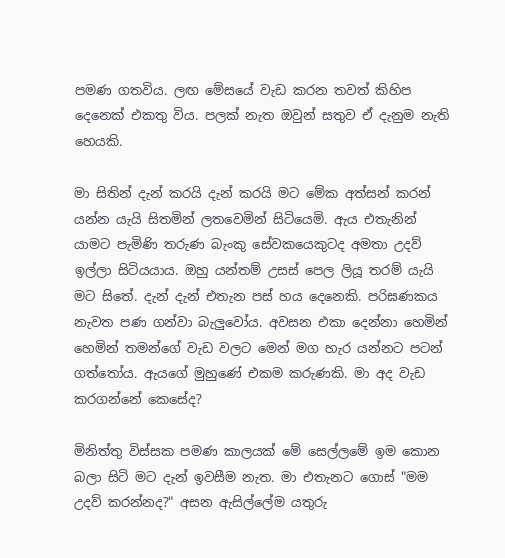පමණ ගතවිය. ලඟ මේසයේ වැඩ කරන තවත් කිහිප දෙනෙක් එකතු විය. පලක් නැත ඔවුන් සතුව ඒ දැනුම නැති හෙයකි.

මා සිතින් දැන් කරයි දැන් කරයි මට‍ මේක අත්සන් කරන් යන්න යැයි සිතමින් ලතවෙමින් සිටියෙමි. ඇය එතැනින් යාමට පැමිණි තරුණ බැංකු සේවකයෙකුටද අමතා උදව් ඉල්ලා සිටියයාය. ඔහු යන්තම් උසස් පෙල ලියූ තරම් යැයි මට සිතේ. දැන් දැන් එතැන පස් හය දෙනෙකි. පරිඝණකය නැවත පණ ගන්වා බැලුවෝය. අවසන එකා දෙන්නා හෙමින් හෙමින් තමන්ගේ වැඩ වලට මෙන් මග හැර යන්නට පටන් ගත්ත‍ෝය. ඇයගේ මුහුණේ එකම කරුණකි. මා අද වැඩ කරගන්නේ කෙසේද?

මිනිත්තු විස්සක පමණ කාලයක් මේ සෙල්ලමේ ඉම කොන බලා සිටි මට දැන් ඉවසීම නැත. මා එතැනට ගොස් "මම උදව් කරන්නද?" අසන ඇසිල්ලේම යතුරු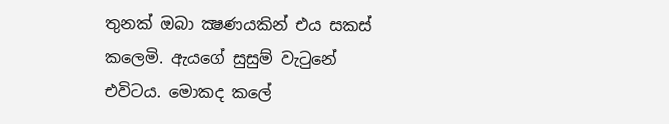තුනක් ඔබා ක්‍ෂණයකින් එය සකස් කලෙමි. ඇයගේ සුසුම් වැටුනේ එවිටය. මොකද කලේ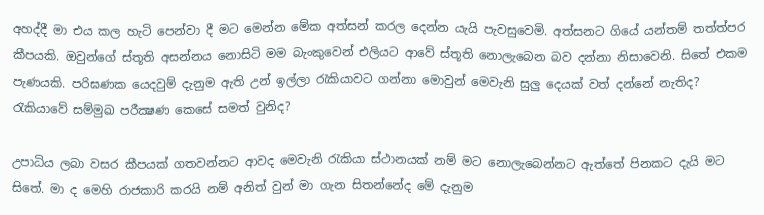අහද්දී මා එය කල හැටි පෙන්වා දී මට මෙන්න මේක අත්සන් කරල දෙන්න යැයි පැවසුවෙමි. අත්සනට ගියේ යන්තම් තත්ත්පර කීපයකි. ඔවුන්ගේ ස්තූති අසන්නය නොසිටි මම බැංකුවෙන් එලියට ආවේ ස්තූති නොලැබෙන බව දන්නා නිසාවෙනි. සිතේ එකම පැණයකි. පරිඝණක යෙදවුම් දැනුම ඇති උන් ඉල්ලා රැකියාවට ගන්නා මොවුන් මෙවැනි සුලු දෙයක් වත් දන්නේ නැතිද? රැකියාවේ සම්මුඛ පරීක්‍ෂණ කෙසේ සමත් වුනිද?

උපාධිය ලබා වසර කීපයක් ගතවන්නට ආවද මෙවැනි රැකියා ස්ථානයක් නම් මට නොලැබෙන්නට ඇත්තේ පිනකට දැයි මට සිතේ. මා ද මෙහි රාජකාරි කරයි නම් අනිත් වුන් මා ගැන සිතන්නේද මේ දැනුම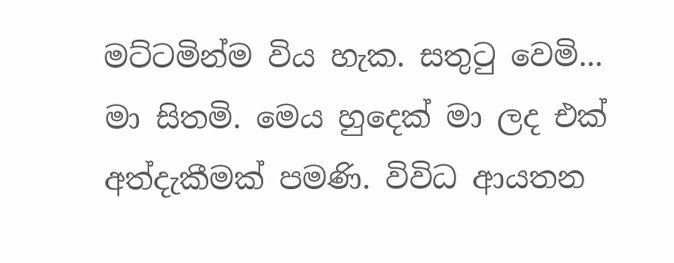මට්ටමින්ම විය හැක. සතුටු වෙමි... මා සිතමි. මෙය හුදෙක් මා ලද එක් අත්දැකීමක් පමණි. විවිධ ආයතන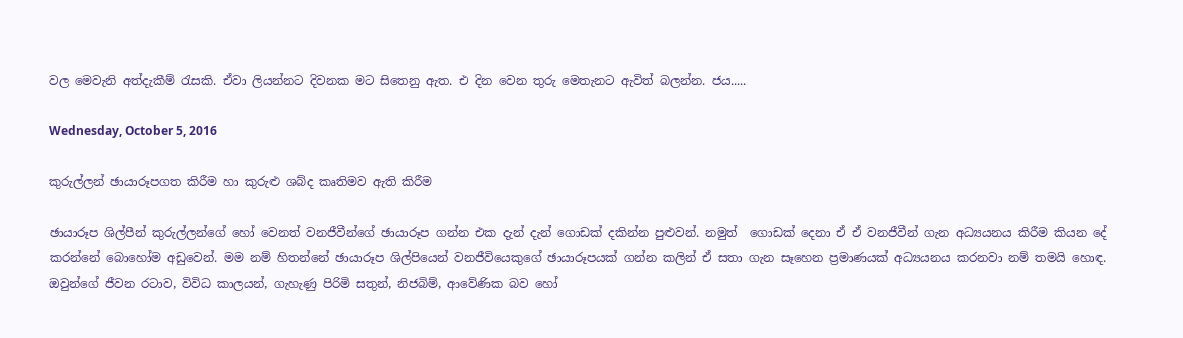වල මෙවැනි අත්දැකීම් රැසකි. ඒවා ලියන්නට දිවනක මට සිතෙනු ඇත. එ දින වෙන තුරු මෙතැනට ඇවිත් බලන්න. ජය.....

Wednesday, October 5, 2016

කුරුල්ලන් ඡායාරූපගත කිරීම හා කුරුළු ශබ්ද කෘතිමව ඇති කිරීම

ඡායාරූප ශිල්පීන් කුරුල්ලන්ගේ හෝ වෙනත් වනජීවීන්ගේ ඡායාරූප ගන්න එක දැන් දැන් ගොඩක් දකින්න පුළුවන්. නමුත්  ගොඩක් දෙනා ඒ ඒ වනජීවීන් ගැන අධ්‍යයනය කිරීම කියන දේ කරන්නේ බොහෝම අඩුවෙන්. මම නම් හිතන්නේ ඡායාරූප ශිල්පියෙන් වනජීවියෙකුගේ ඡායාරූපයක් ගන්න කලින් ඒ සතා ගැන සෑහෙන ප්‍රමාණයක් අධ්‍යයනය කරනවා නම් තමයි හොඳ. ඔවුන්ගේ ජීවන රටාව, විවිධ කාලයන්, ගැහැණු පිරිමි සතුන්, නිජබිම්, ආවේණික බව හෝ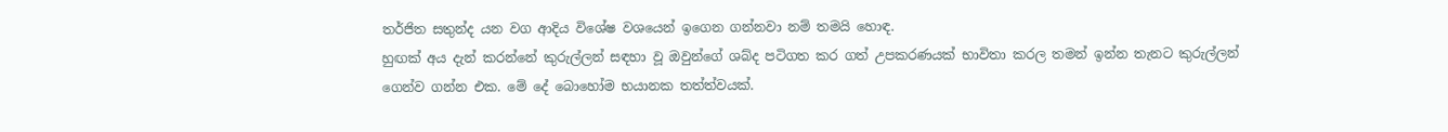තර්ජිත සතුන්ද යන වග ආදිය වි‍ශේෂ වශයෙන් ඉගෙන ගන්නවා නම් තමයි හොඳ.
හුඟක් අය දැන් කරන්‍නේ කුරුල්ලන් සඳහා වූ ඔවුන්ගේ ශබ්ද පටිගත කර ගත් උපකරණයක් භාවිතා කරල තමන් ඉන්න තැනට කුරුල්ලන් ගෙන්ව ගන්න එක. මේ දේ බොහෝම භයානක තත්ත්වයක්.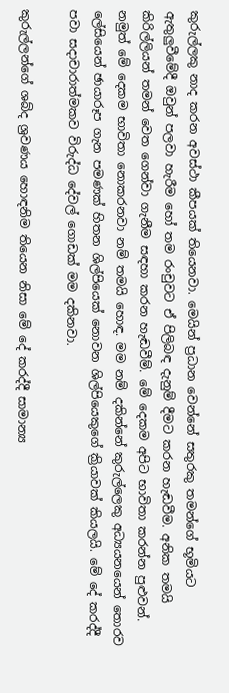කුරුල්ලකු නාද කරන අවස්ථා කීපයක් තියෙනවා. මෙයින් ප්‍රධාන වෙන්නේ සතුරකු තමන්ගේ භූමියට ඇතුලුවීමේදී ඔවුන් පලවා හැරීම හෝ තම රංචුවට ඒ පිලිබඳ දැනුම් දීමට කරන හැඬවීම. අනික තමයි කිරිල්ලියන් තමන් වෙත ගෙන්වා ගැනීම සඳහා කරන හැඬවීම්. මේ දෙකම අපිට භාවිතා කරන්න පුළුවන්. නමුත් මේ දෙකම භාවිතා නොකරනවා නම් තමයි හොඳ. මම නම් දකින්නේ කුරුල්ලෙකු අධ්‍යයනයෙන් තොරව ලේසියෙන් ඡායාරූප ගැන පමණක් හිතන ශිල්පියෙක් නොවන ශිල්පියෙකුගේ ක්‍රියාවක් කියලයි. මේ දේ කරද්දී පවා සදාචාරාත්මකව විරුද්ධ දේවල් ගොඩක් මම දකිනවා.

කුරුල්ලන්ගේ ශබ්ද ශ්‍රවණය හොඳනිම තියෙන නිසා මේ දේ කරද්දී සාමාන්‍ය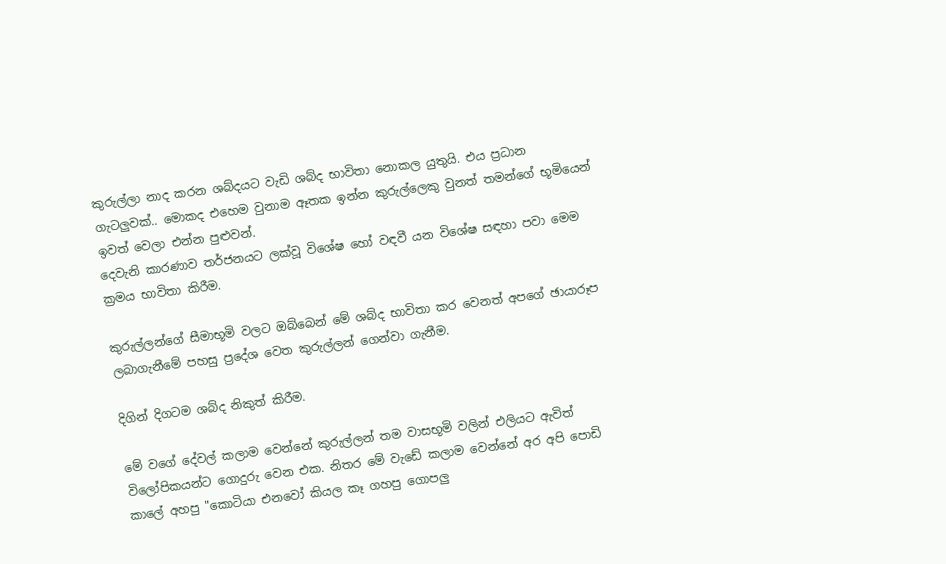කුරුල්ලා නාද කරන ශබ්දයට වැඩි ශබ්ද භාවිතා නොකල යුතුයි. එය ප්‍රධාන ගැටලුවක්.. මොකද එහෙම වුනාම ඈතක ඉන්න කුරුල්ලෙකු වුනත් තමන්ගේ භූමියෙන් ඉවත් වෙලා එන්න පුළුවන්.
දෙවැනි කාරණාව තර්ජනයට ලක්වූ විශේෂ හෝ වඳවී යන විශේෂ සඳහා පවා මෙම ක්‍රමය භාවිතා කිරීම.

කුරුල්ලන්ගේ සීමාභූමි වලට ඔබ්බෙන් මේ ශබ්ද භාවිතා කර වෙනත් අපගේ ඡායාරූප ලබාගැනීමේ පහසු ප්‍රදේශ වෙත කුරුල්ලන් ගෙන්වා ගැනීම.

දිගින් දිගටම ශබ්ද නිකුත් කිරීම.

මේ වගේ දේවල් කලාම වෙන්නේ කුරුල්ලන් තම වාසභූමි වලින් එලියට ඇවිත් විලෝපිකයන්ට ගොදුරු වෙන එක. නිතර මේ වැඩේ කලාම වෙන්නේ අර අපි පොඩි කාලේ අහපු "කොටියා එනවෝ කියල කෑ ගහපු ගොපලු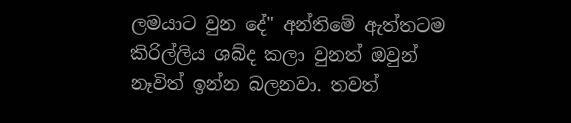ලමයාට වුන දේ" අන්තිමේ ඇත්තටම කිරිල්ලිය ශබ්ද කලා වුනත් ඔවුන් නෑවිත් ඉන්න බලනවා. තවත්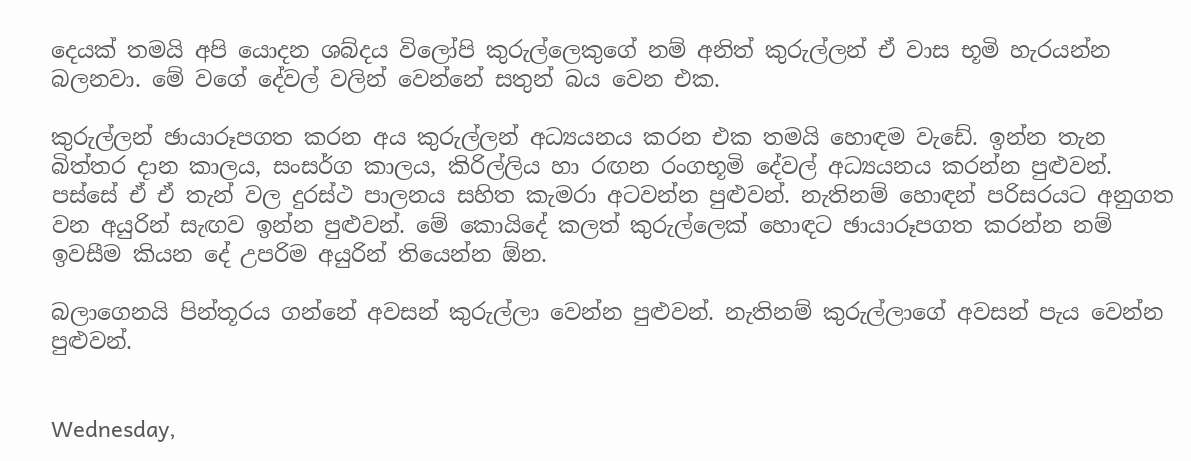දෙයක් තමයි අපි යොදන ශබ්දය විලෝපි කුරුල්ලෙකුගේ නම් අනිත් කුරුල්ලන් ඒ වාස භූමි හැරයන්න බලනවා. මේ වගේ දේවල් වලින් වෙන්නේ සතුන් බය වෙන එක.

කුරුල්ලන් ඡායාරූපගත කරන අය කුරුල්ලන් අධ්‍යයනය කරන එක තමයි හොඳම වැඩේ. ඉන්න තැන බිත්තර දාන කාලය, සංසර්ග කාලය, කිරිල්ලිය හා රඟන රංගභූමි දේවල් අධ්‍යයනය කරන්න පුළුවන්. පස්සේ ඒ ඒ තැන් වල දුරස්ථ පාලනය සහිත කැමරා අටවන්න පුළුවන්. නැතිනම් හොඳන් පරිසරයට අනුගත වන අයුරින් සැඟව ඉන්න පුළුවන්. මේ කොයිදේ කලත් කුරුල්ලෙක් හොඳට ඡායාරූපගත කරන්න නම් ඉවසීම කියන දේ උපරිම අයුරින් තියෙන්න ඕන.

බලාගෙනයි පින්තූරය ගන්නේ අවසන් කුරුල්ලා වෙන්න පුළුවන්. නැතිනම් කුරුල්ලාගේ අවසන් පැය වෙන්න පුළුවන්.


Wednesday,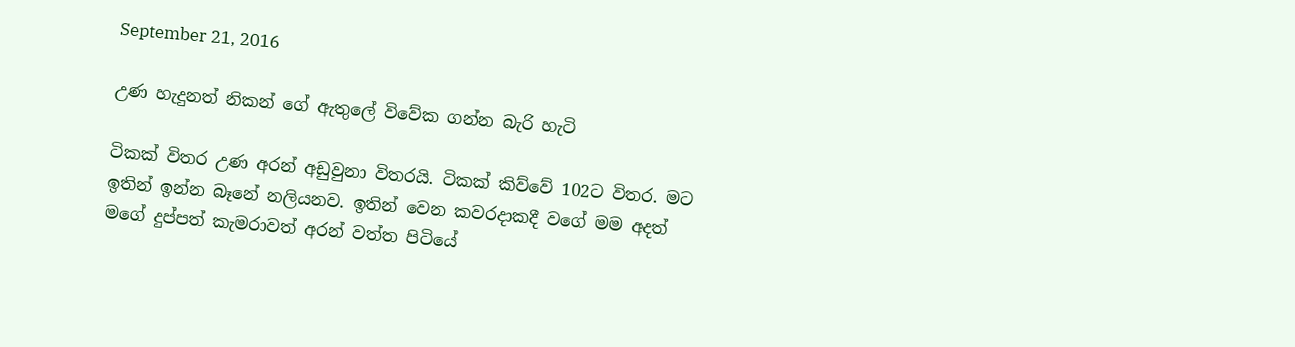September 21, 2016

උණ හැදුනත් නිකන් ගේ ඇතුලේ විවේක ගන්න බැරි හැටි

ටිකක් විතර උණ අරන් අඩුවුනා විතරයි. ටිකක් කිව්වේ 102ට විතර. මට ඉතින් ඉන්න බෑනේ නලියනව. ඉතින් වෙන කවරදාකදී වගේ මම අදත් මගේ දුප්පත් කැමරාවත් අරන් වත්ත පිටියේ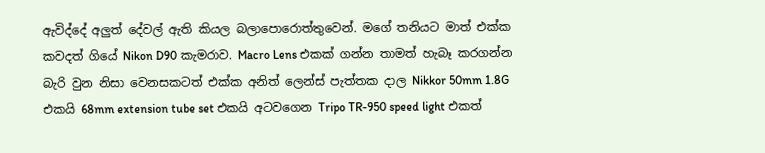ඇවිද්දේ අලුත් දේවල් ඇති කියල බලාපොරොත්තුවෙන්. මගේ තනියට මාත් එක්ක කවදත් ගියේ Nikon D90 කැමරාව. Macro Lens එකක් ගන්න තාමත් හැබෑ කරගන්න බැරි වුන නිසා වෙනසකටත් එක්ක අනිත් ලෙන්ස් පැත්තක දාල Nikkor 50mm 1.8G එකයි 68mm extension tube set එකයි අටවගෙන Tripo TR-950 speed light එකත්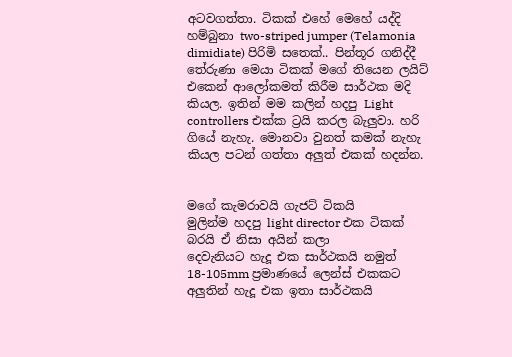අටවගත්තා. ටිකක් එහේ මෙහේ යද්දි හම්බුනා two-striped jumper (Telamonia dimidiate) පිරිමි සතෙක්.. පින්තූර ගනිද්දී තේරුණා මෙයා ටිකක් මගේ තියෙන ලයිට් එකෙන් ආලෝකමත් කිරීම සාර්ථක මදි කියල. ඉතින් මම කලින් හදපු Light controllers එක්ක ට්‍රයි කරල බැලුවා. හරි ගියේ නැහැ. මොනවා වුනත් කමක් නැහැ කියල පටන් ගත්තා අලුත් එකක් හදන්න.


මගේ කැමරාවයි ගැජට් ටිකයි
මුලින්ම හදපු light director එක ටිකක් බරයි ඒ නිසා අයින් කලා
දෙවැනියට හැදූ එක සාර්ථකයි නමුත් 18-105mm ප්‍රමාණයේ ලෙන්ස් එකකට
අලුතින් හැදූ එක ඉතා සාර්ථකයි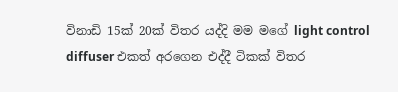විනාඩි 15ක් 20ක් විතර යද්දි මම මගේ light control diffuser එකත් අරගෙන එද්දී ටිකක් විතර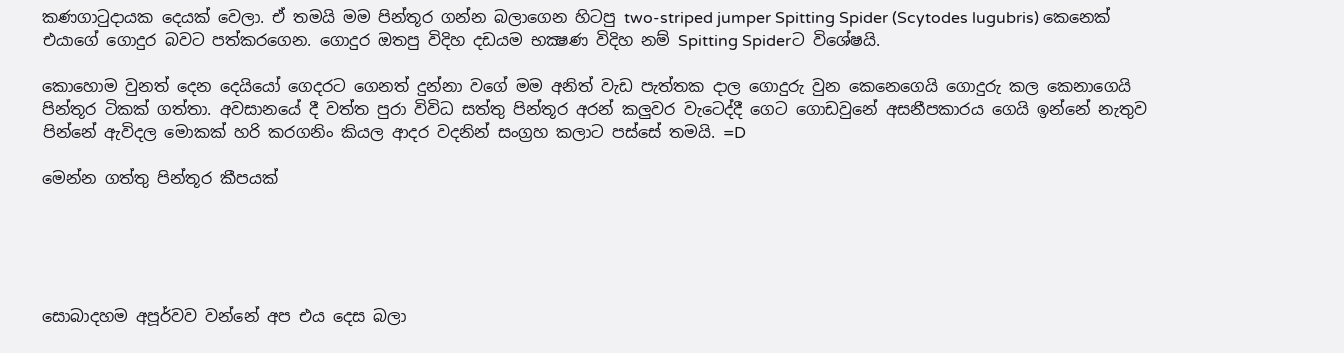කණගාටුදායක දෙයක් වෙලා. ඒ තමයි මම පින්තූර ගන්න බලාගෙන හිටපු two-striped jumper Spitting Spider (Scytodes lugubris) කෙනෙක් එයාගේ ගොදුර බවට පත්කරගෙන. ගොදුර ඔතපු විදිහ දඩයම භක්‍ෂණ විදිහ නම් Spitting Spiderට විශේෂයි.

කොහොම වුනත් දෙන දෙයියෝ ගෙදරට ගෙනත් දුන්නා වගේ මම අනිත් වැඩ පැත්තක දාල ගොදුරු වුන කෙනෙගෙයි ගොදුරු කල කෙනාගෙයි පින්තූර ටිකක් ගත්තා. අවසානයේ දී වත්ත පුරා විවිධ සත්තු පින්තූර අරන් කලුවර වැටෙද්දී ගෙට ගොඩවුනේ අසනීපකාරය ගෙයි ඉන්නේ නැතුව පින්නේ ඇවිදල මොකක් හරි කරගනිං කියල ආදර වදනින් සංග්‍රහ කලාට පස්සේ තමයි. =D

මෙන්න ගත්තු පින්තූර කීපයක්





සොබාදහම අපූර්වව වන්නේ අප එය දෙස බලා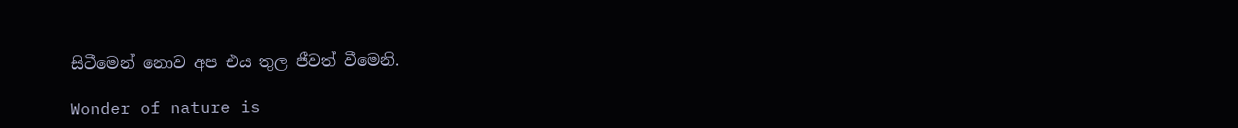සිටීමෙන් නොව අප එය තුල ජීවත් වීමෙනි.

Wonder of nature is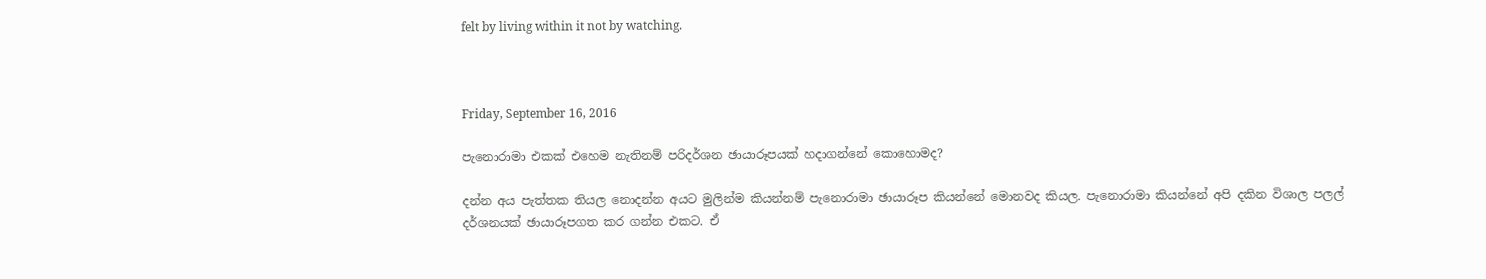felt by living within it not by watching.



Friday, September 16, 2016

පැනොරාමා එකක් එහෙම නැතිනම් පරිදර්ශන ඡායාරූපයක් හදාගන්නේ කොහොමද?

දන්න අය පැත්තක තියල නොදන්න අයට මුලින්ම කියන්නම් පැනොරාමා ඡායාරූප කියන්නේ මොනවද කියල. පැනොරාමා කියන්නේ අපි දකින විශාල පලල් දර්ශනයක් ඡායාරූපගත කර ගන්න එකට. ඒ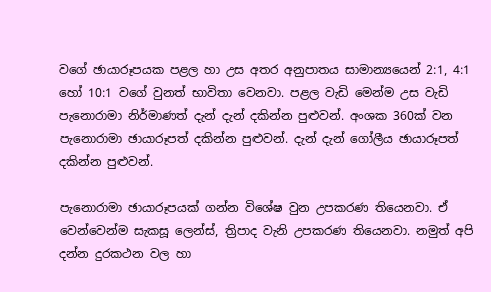වගේ ඡායාරූපයක පළල හා උස අතර අනුපාතය සාමාන්‍යයෙන් 2:1, 4:1 හෝ 10:1 වගේ වුනත් භාවිතා වෙනවා. පළල වැඩි මෙන්ම උස වැඩි පැනොරාමා නිර්මාණත් දැන් දැන් දකින්න පුළුවන්. අංශක 360ක් වන පැනොරාමා ඡායාරූපත් දකින්න පුළුවන්. දැන් දැන් ගෝලීය ඡායාරූපත් දකින්න පුළුවන්.

පැනොරාමා ඡායාරූපයක් ගන්න විශේෂ වුන උපකරණ තියෙනවා. ඒ වෙන්වෙන්ම සැකසූ ලෙන්ස්, ත්‍රිපාද වැනි උපකරණ තියෙනවා. නමුත් අපි දන්න දුරකථන වල හා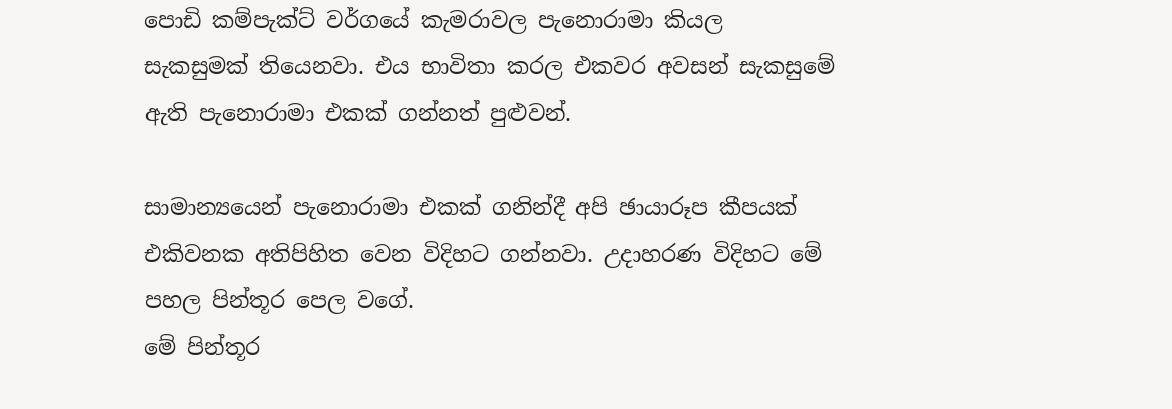පොඩි කම්පැක්ට් වර්ගයේ කැමරාවල පැනොරාමා කියල සැකසුමක් තියෙනවා. එය භාවිතා කරල එකවර අවසන් සැකසුමේ ඇති පැනොරාමා එකක් ගන්නත් පුළුවන්.

සාමාන්‍යයෙන් පැනොරාමා එකක් ගනින්දී අපි ඡායාරූප කීපයක් එකිවනක අතිපිහිත වෙන විදිහට ගන්නවා. උදාහරණ විදිහට මේ පහල පින්තූර පෙල වගේ.
මේ පින්තූර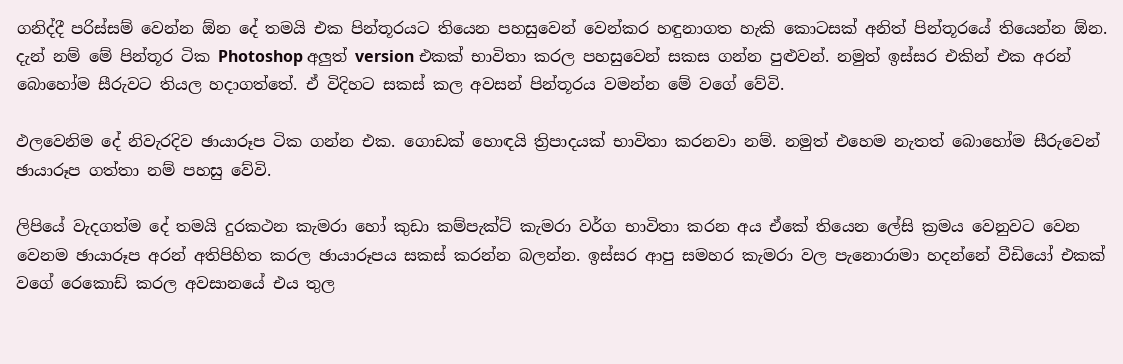ගනිද්දී පරිස්සම් වෙන්න ඕන දේ තමයි එක පින්තූරයට තියෙන පහසුවෙන් වෙන්කර හඳුනාගත හැකි කොටසක් අනිත් පින්තූරයේ තියෙන්න ඕන. දැන් නම් මේ පින්තූර ටික Photoshop අලුත් version එකක් භාවිතා කරල පහසුවෙන් සකස ගන්න පුළුවන්. නමුත් ඉස්සර එකින් එක අරන් බොහෝම සීරුවට තියල හදාගත්තේ. ඒ විදිහට සකස් කල අවසන් පින්තූරය වමන්න මේ වගේ වේවි.

ඵලවෙනිම දේ නිවැරදිව ඡායාරූප ටික ගන්න එක. ගොඩක් හොඳයි ත්‍රිපාදයක් භාවිතා කරනවා නම්. නමුත් එහෙම නැතත් බොහෝම සීරුවෙන් ඡායාරූප ගත්තා නම් පහසු වේවි.

ලිපියේ වැදගත්ම දේ තමයි දුරකථන කැමරා හෝ කුඩා කම්පැක්ට් කැමරා වර්ග භාවිතා කරන අය ඒකේ තියෙන ලේසි ක්‍රමය වෙනුවට වෙන වෙනම ඡායාරූප අරන් අතිපිහිත කරල ඡායාරූපය සකස් කරන්න බලන්න. ඉස්සර ආපු සමහර කැමරා වල පැනොරාමා හදන්නේ වීඩියෝ එකක් වගේ රෙකොඩ් කරල අවසානයේ එය තුල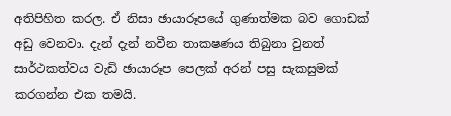අතිපිහිත කරල. ඒ නිසා ඡායාරූපයේ ගුණාත්මක බව ගොඩක් අඩු වෙනවා. දැන් දැන් නවීන තාකෂණය තිබුනා වුනත් සාර්ථකත්වය වැඩි ඡායාරූප පෙලක් අරන් පසු සැකසුමක් කරගන්න එක තමයි.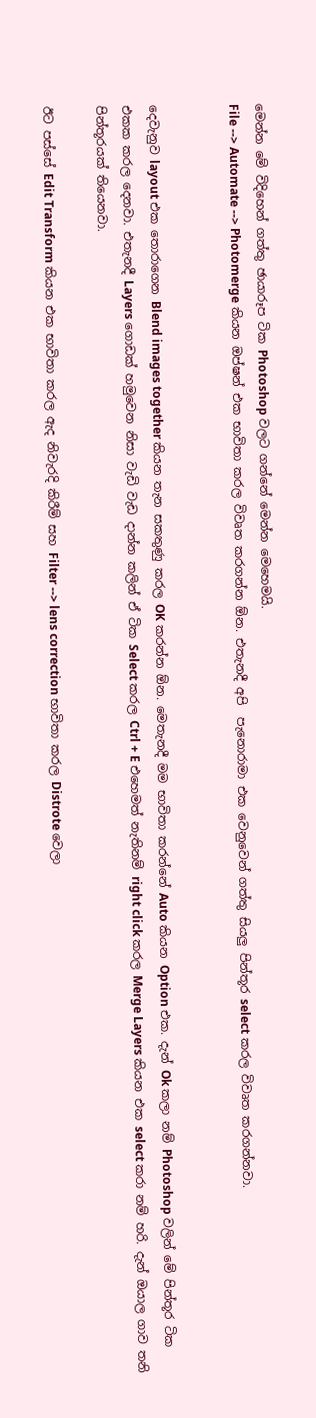මෙන්න මේ විදිහෙන් ගත්තු ඡායාරූප ටික Photoshop වලට ගන්නේ මෙන්න මෙහෙමයි.
File --> Automate --> Photomerge කියන ඔප්ෂන් එක භාවිතා කරල විවෘත කරගන්න ඕන. එතැනදී අපි  පැනොරාමා එක වෙනුවෙන් ගත්තු සියලු පින්තූර select කරල විවෘත කරගන්නවා.


දෙවැනුව layout එක තොරාගෙන Blend images together කියන තැන සකතුණු කරල OK කරන්න ඕන. මෙතැනදී මම භාවිතා කරන්නේ Auto කියන Option එක. දැන් Ok කලා නම් Photoshop වලින් මේ පින්තූර ටික එකක කරල දෙනවා. එතැනදී Layers ගොඩක් හමුවෙන නිසා වැඩි වැඩ දාන්න කලින් ඒ ටික Select කරල Ctrl + E එහෙමත් නැතිනම් right click කරල Merge Layers කියන එක select කරා නම් හරි. දැන් ඔයාල ගාව තනි පින්තූරයක් තියෙනවා.

ඊට පස්සේ Edit Transform කියන එක භාවිතා කරල ඇද නිවැරදි කිරීම් සහ Filter --> lens correction භාවිතා කරල Distrote වෙලා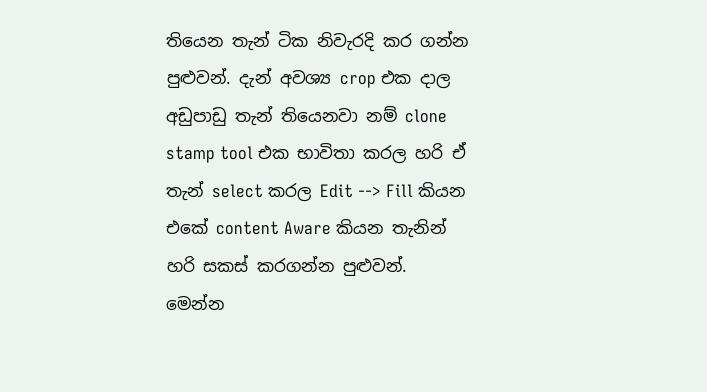තියෙන තැන් ටික නිවැරදි කර ගන්න පුළුවන්. දැන් අවශ්‍ය crop එක දාල අඩුපාඩු තැන් තියෙනවා නම් clone stamp tool එක භාවිතා කරල හරි ඒ තැන් select කරල Edit --> Fill කියන එකේ content Aware කියන තැනින් හරි සකස් කරගන්න පුළුවන්.
මෙන්න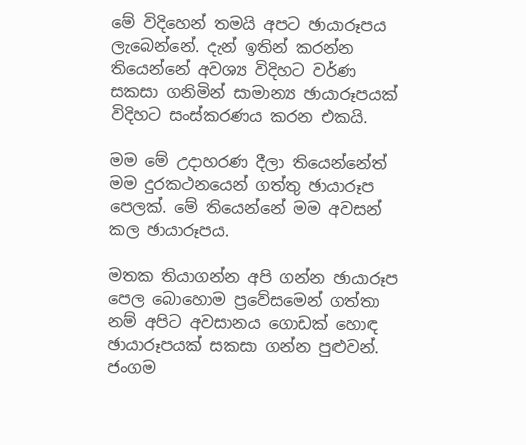මේ විදිහෙන් තමයි අපට ඡායාරූපය ලැබෙන්නේ. දැන් ඉතින් කරන්න තියෙන්නේ අවශ්‍ය විදිහට වර්ණ සකසා ගනිමින් සාමාන්‍ය ඡායාරූපයක් විදිහට සංස්කරණය කරන එකයි.

මම මේ උදාහරණ දීලා තියෙන්නේත් මම දුරකථනයෙන් ගත්තු ඡායාරූප පෙලක්. මේ තියෙන්නේ මම අවසන් කල ඡායාරූපය.

මතක තියාගන්න අපි ගන්න ඡායාරූප පෙල බොහොම ප්‍රවේසමෙන් ගත්තා නම් අපිට අවසානය ගොඩක් හොඳ ඡායාරූපයක් සකසා ගන්න පුළුවන්.
ජංගම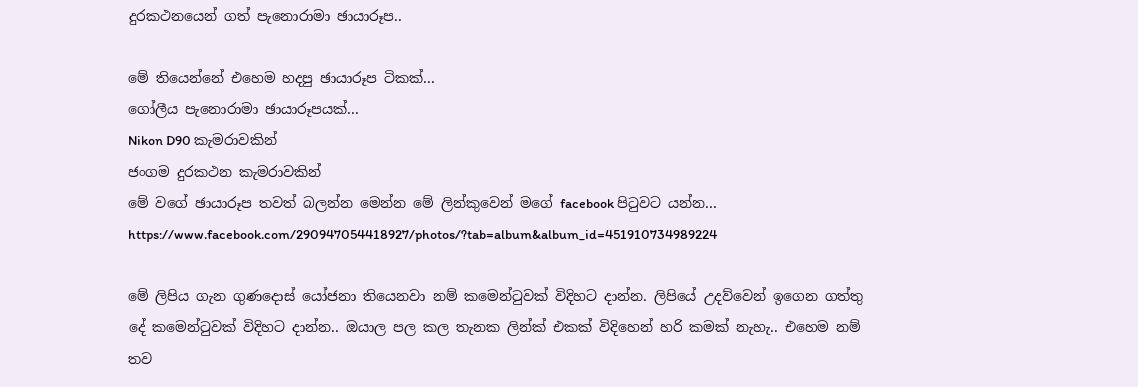දුරකථනයෙන් ගත් පැනොරාමා ඡායාරූප..

මේ තියෙන්නේ එහෙම හදපු ඡායාරූප ටිකක්...
ගෝලීය පැනොරාමා ඡායාරූපයක්...
Nikon D90 කැමරාවකින්
ජංගම දුරකථන කැමරාවකින්
මේ වගේ ඡායාරූප තවත් බලන්න මෙන්න මේ ලින්කුවෙන් මගේ facebook පිටුවට යන්න...
https://www.facebook.com/290947054418927/photos/?tab=album&album_id=451910734989224

මේ ලිපිය ගැන ගුණදොස් යෝජනා තියෙනවා නම් කමෙන්ටුවක් විදිහට දාන්න. ලිපියේ උදව්වෙන් ‍ඉගෙන ගත්තු දේ කමෙන්ටුවක් විදිහට දාන්න.. ඔයාල පල කල තැනක ලින්ක් එකක් විදිහෙන් හරි කමක් නැහැ.. එහෙම නම් තව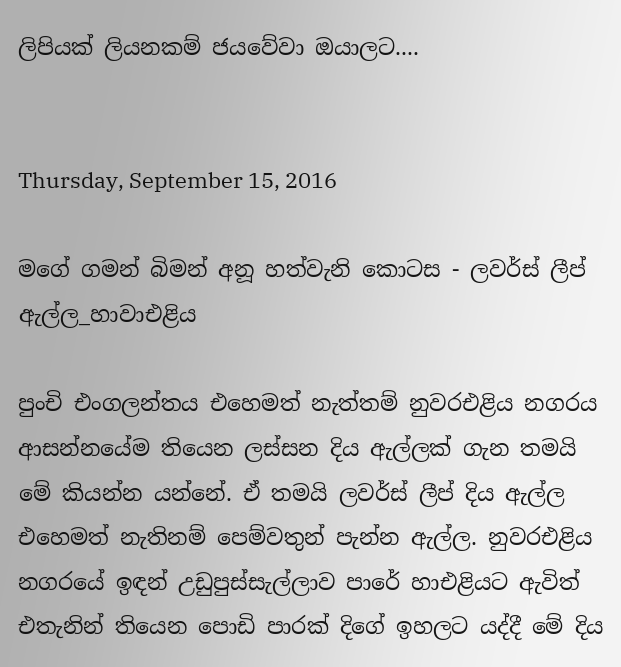ලිපියක් ලියනකම් ජයවේවා ඔයාලට....


Thursday, September 15, 2016

මගේ ගමන් බිමන් අනූ හත්වැනි කොටස - ලවර්ස් ලීප් ඇල්ල_හාවාඑළිය

පුංචි එංගලන්තය එහෙමත් නැත්තම් නුවරඑළිය නගරය ආසන්නයේම තියෙන ලස්සන දිය ඇල්ලක් ගැන තමයි මේ කියන්න යන්නේ. ඒ තමයි ලවර්ස් ලීප් දිය ඇල්ල එහෙමත් නැතිනම් පෙම්වතුන් පැන්න ඇල්ල. නුවරඑළිය නගරයේ ඉඳන් උඩුපුස්සැල්ලාව පාරේ හාඑළියට ඇවිත් එතැනින් තියෙන පොඩි පාරක් දිගේ ඉහලට යද්දී මේ දිය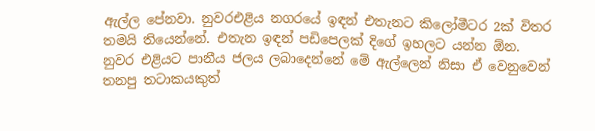ඇල්ල පේනවා. නුවරඑළිය නගරයේ ඉඳන් එතැනට කිලෝමීටර 2ක් විතර තමයි තියෙන්නේ. එතැන ඉඳන් පඩිපෙලක් දිගේ ඉහලට යන්න ඕන. නුවර එළියට පානීය ජලය ලබාදෙන්නේ මේ ඇල්ලෙන් නිසා ඒ වෙනුවෙන් තනපු තටාකයකුත්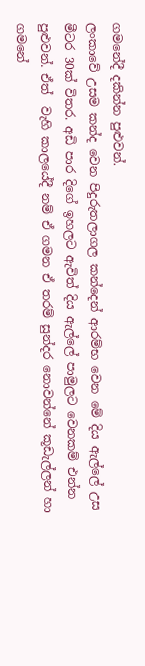ගමනේදී දකින්න පුළුවන්.
ලංකාවේ උසම කන්ද වෙන පිදුරුතලාගල කන්දෙන් ආරම්භ වෙන මේ දිය ඇල්ලේ උස මීටර 30ක් විතර. අඩි පාර දිගේ ඉහලට ඇවිත් දිය ඇල්ලේ පාමුලට වෙනකම් එන්න පුළුවන්. ඒත්  වැහි කාලයේදී නම් ඒ ගමන ඒ තරම් සුන්දර නොවන්නේ කූඩැල්ලන් හා ගමනේ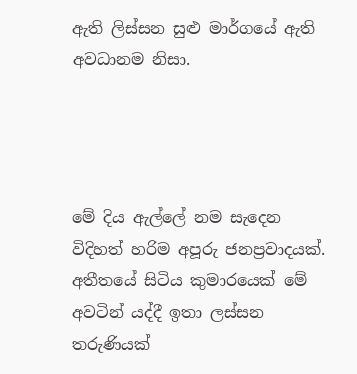ඇති ලිස්සන සුළු මාර්ගයේ ඇති අවධානම නිසා.




මේ දිය ඇල්ලේ නම සැදෙන විදිහත් හරිම අපූරු ජනප්‍රවාදයක්. අතීතයේ සිටිය කුමාරයෙක් මේ අවටින් යද්දී ඉතා ලස්සන තරුණියක්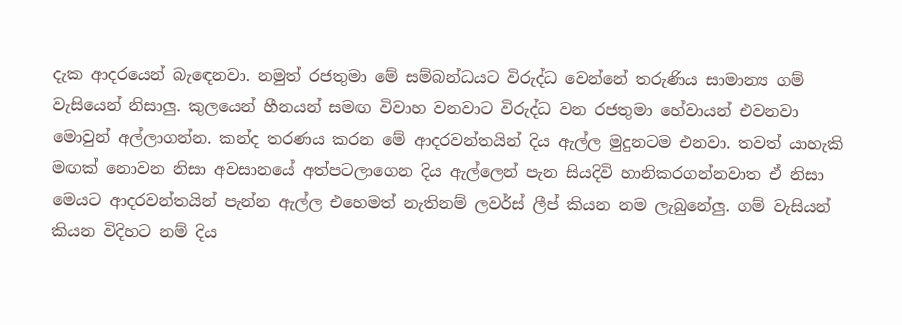දැක ආදරයෙන් බැ‍ඳෙනවා. නමුත් රජතුමා මේ සම්බන්ධයට විරුද්ධ වෙන්නේ තරුණිය සාමාන්‍ය ගම් වැසියෙන් නිසාලු. කුලයෙන් හීනයන් සමඟ විවාහ වනවාට විරුද්ධ වන රජතුමා හේවායන් එවනවා මොවුන් අල්ලාගන්න. කන්ද තරණය කරන මේ ආදරවන්තයින් දිය ඇල්ල මුදුනටම ‍එනවා. තවත් යාහැකි මඟක් නොවන නිසා අවසානයේ අත්පටලාගෙන දිය ඇල්ලෙන් පැන සියදිවි හානිකරගන්නවාත ඒ නිසා මෙයට ආදරවන්තයින් පැන්න ඇල්ල එහෙමත් නැතිනම් ලවර්ස් ලීප් කියන නම ලැබුනේලු. ගම් වැසියන් කියන විදිහට නම් දිය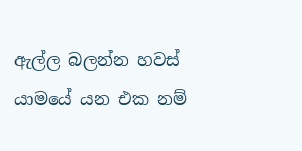ඇල්ල බලන්න හවස් යා‍මයේ යන එක නම්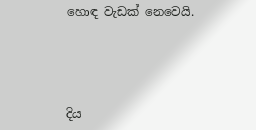හොඳ වැඩක් නෙවෙයි.





දිය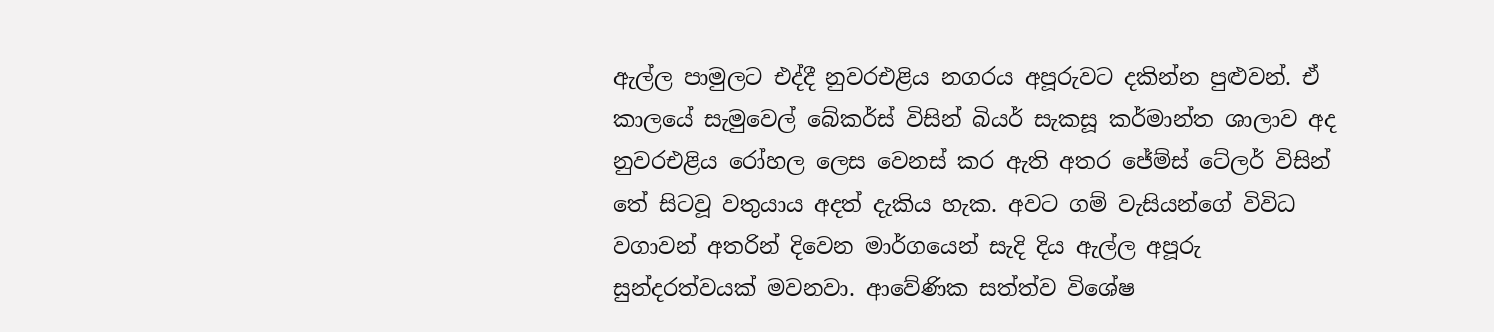ඇල්ල පාමුලට එද්දී නුවරඑළිය නගරය අපූරුවට දකින්න පුළුවන්. ඒ කාලයේ සැමුවෙල් බේකර්ස් විසින් බියර් සැකසූ කර්මාන්ත ශාලාව අද නුවරඑළිය රෝහල ලෙස වෙනස් කර ඇති අතර ජේම්ස් ටේලර් විසින් තේ සිටවූ වතුයාය අදත් දැකිය හැක. අවට ගම් වැසියන්ගේ විවිධ වගාවන් අතරින් දිවෙන මාර්ගයෙන් සැදි දිය ඇල්ල අපූරු සුන්දරත්වයක් මවනවා. ආවේණික සත්ත්ව විශේෂ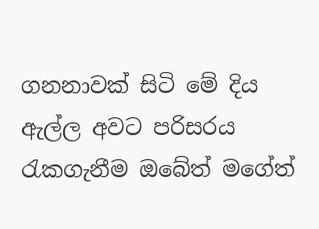ගනනාවක් සිටි මේ දිය ඇල්ල අවට පරිසරය රැකගැනීම ඔබේත් මගේත්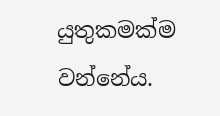යුතුකමක්ම වන්නේය.